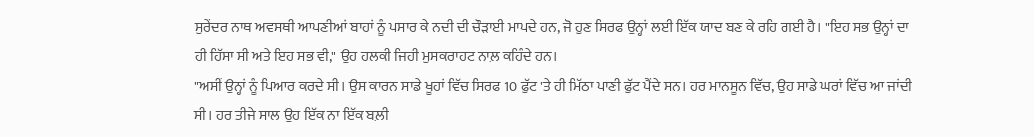ਸੁਰੇਂਦਰ ਨਾਥ ਅਵਸਥੀ ਆਪਣੀਆਂ ਬਾਹਾਂ ਨੂੰ ਪਸਾਰ ਕੇ ਨਦੀ ਦੀ ਚੌੜਾਈ ਮਾਪਦੇ ਹਨ, ਜੋ ਹੁਣ ਸਿਰਫ ਉਨ੍ਹਾਂ ਲਈ ਇੱਕ ਯਾਦ ਬਣ ਕੇ ਰਹਿ ਗਈ ਹੈ। "ਇਹ ਸਭ ਉਨ੍ਹਾਂ ਦਾ ਹੀ ਹਿੱਸਾ ਸੀ ਅਤੇ ਇਹ ਸਭ ਵੀ," ਉਹ ਹਲਕੀ ਜਿਹੀ ਮੁਸਕਰਾਹਟ ਨਾਲ਼ ਕਹਿੰਦੇ ਹਨ।
"ਅਸੀਂ ਉਨ੍ਹਾਂ ਨੂੰ ਪਿਆਰ ਕਰਦੇ ਸੀ। ਉਸ ਕਾਰਨ ਸਾਡੇ ਖੂਹਾਂ ਵਿੱਚ ਸਿਰਫ 10 ਫੁੱਟ 'ਤੇ ਹੀ ਮਿੱਠਾ ਪਾਣੀ ਫੁੱਟ ਪੈਂਦੇ ਸਨ। ਹਰ ਮਾਨਸੂਨ ਵਿੱਚ, ਉਹ ਸਾਡੇ ਘਰਾਂ ਵਿੱਚ ਆ ਜਾਂਦੀ ਸੀ। ਹਰ ਤੀਜੇ ਸਾਲ ਉਹ ਇੱਕ ਨਾ ਇੱਕ ਬਲ਼ੀ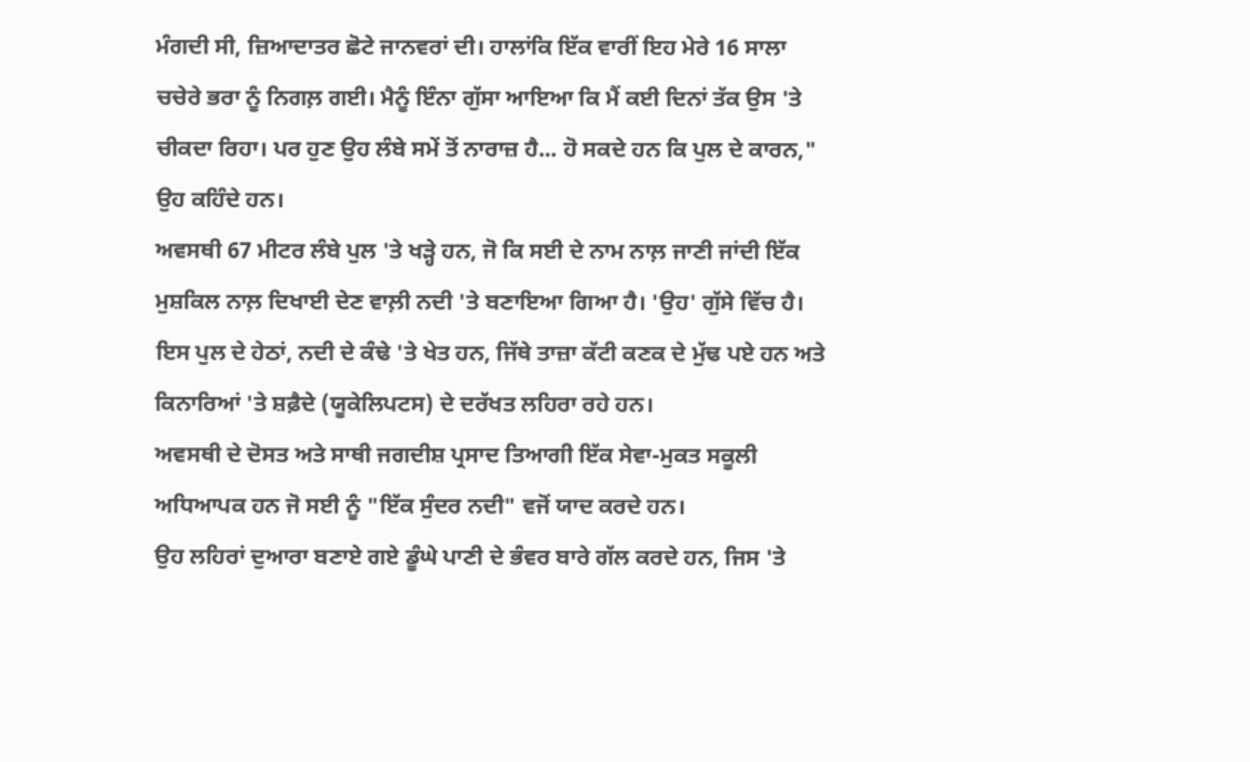ਮੰਗਦੀ ਸੀ, ਜ਼ਿਆਦਾਤਰ ਛੋਟੇ ਜਾਨਵਰਾਂ ਦੀ। ਹਾਲਾਂਕਿ ਇੱਕ ਵਾਰੀਂ ਇਹ ਮੇਰੇ 16 ਸਾਲਾ ਚਚੇਰੇ ਭਰਾ ਨੂੰ ਨਿਗਲ਼ ਗਈ। ਮੈਨੂੰ ਇੰਨਾ ਗੁੱਸਾ ਆਇਆ ਕਿ ਮੈਂ ਕਈ ਦਿਨਾਂ ਤੱਕ ਉਸ 'ਤੇ ਚੀਕਦਾ ਰਿਹਾ। ਪਰ ਹੁਣ ਉਹ ਲੰਬੇ ਸਮੇਂ ਤੋਂ ਨਾਰਾਜ਼ ਹੈ... ਹੋ ਸਕਦੇ ਹਨ ਕਿ ਪੁਲ ਦੇ ਕਾਰਨ," ਉਹ ਕਹਿੰਦੇ ਹਨ।
ਅਵਸਥੀ 67 ਮੀਟਰ ਲੰਬੇ ਪੁਲ 'ਤੇ ਖੜ੍ਹੇ ਹਨ, ਜੋ ਕਿ ਸਈ ਦੇ ਨਾਮ ਨਾਲ਼ ਜਾਣੀ ਜਾਂਦੀ ਇੱਕ ਮੁਸ਼ਕਿਲ ਨਾਲ਼ ਦਿਖਾਈ ਦੇਣ ਵਾਲ਼ੀ ਨਦੀ 'ਤੇ ਬਣਾਇਆ ਗਿਆ ਹੈ। 'ਉਹ' ਗੁੱਸੇ ਵਿੱਚ ਹੈ। ਇਸ ਪੁਲ ਦੇ ਹੇਠਾਂ, ਨਦੀ ਦੇ ਕੰਢੇ 'ਤੇ ਖੇਤ ਹਨ, ਜਿੱਥੇ ਤਾਜ਼ਾ ਕੱਟੀ ਕਣਕ ਦੇ ਮੁੱਢ ਪਏ ਹਨ ਅਤੇ ਕਿਨਾਰਿਆਂ 'ਤੇ ਸ਼ਫ਼ੈਦੇ (ਯੂਕੇਲਿਪਟਸ) ਦੇ ਦਰੱਖਤ ਲਹਿਰਾ ਰਹੇ ਹਨ।
ਅਵਸਥੀ ਦੇ ਦੋਸਤ ਅਤੇ ਸਾਥੀ ਜਗਦੀਸ਼ ਪ੍ਰਸਾਦ ਤਿਆਗੀ ਇੱਕ ਸੇਵਾ-ਮੁਕਤ ਸਕੂਲੀ ਅਧਿਆਪਕ ਹਨ ਜੋ ਸਈ ਨੂੰ "ਇੱਕ ਸੁੰਦਰ ਨਦੀ" ਵਜੋਂ ਯਾਦ ਕਰਦੇ ਹਨ।
ਉਹ ਲਹਿਰਾਂ ਦੁਆਰਾ ਬਣਾਏ ਗਏ ਡੂੰਘੇ ਪਾਣੀ ਦੇ ਭੰਵਰ ਬਾਰੇ ਗੱਲ ਕਰਦੇ ਹਨ, ਜਿਸ 'ਤੇ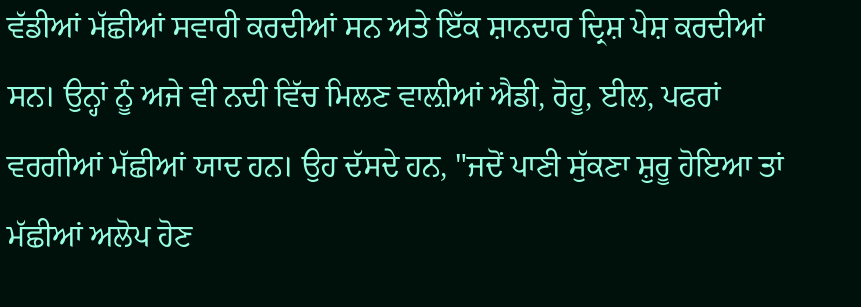ਵੱਡੀਆਂ ਮੱਛੀਆਂ ਸਵਾਰੀ ਕਰਦੀਆਂ ਸਨ ਅਤੇ ਇੱਕ ਸ਼ਾਨਦਾਰ ਦ੍ਰਿਸ਼ ਪੇਸ਼ ਕਰਦੀਆਂ ਸਨ। ਉਨ੍ਹਾਂ ਨੂੰ ਅਜੇ ਵੀ ਨਦੀ ਵਿੱਚ ਮਿਲਣ ਵਾਲ਼ੀਆਂ ਐਡੀ, ਰੋਹੂ, ਈਲ, ਪਫਰਾਂ ਵਰਗੀਆਂ ਮੱਛੀਆਂ ਯਾਦ ਹਨ। ਉਹ ਦੱਸਦੇ ਹਨ, "ਜਦੋਂ ਪਾਣੀ ਸੁੱਕਣਾ ਸ਼ੁਰੂ ਹੋਇਆ ਤਾਂ ਮੱਛੀਆਂ ਅਲੋਪ ਹੋਣ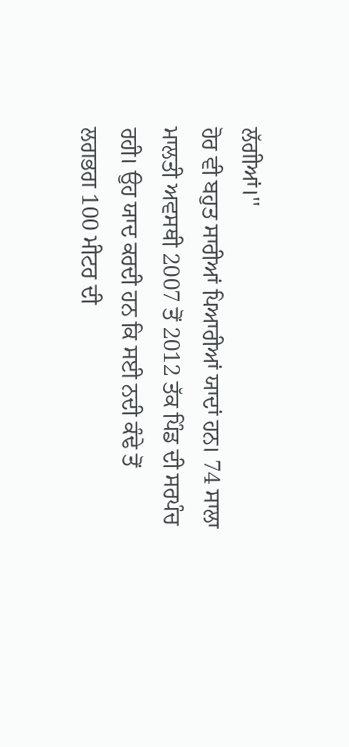ਲੱਗੀਆਂ।''
ਹੋਰ ਵੀ ਬਹੁਤ ਸਾਰੀਆਂ ਪਿਆਰੀਆਂ ਯਾਦਾਂ ਹਨ। 74 ਸਾਲਾ ਮਾਲਤੀ ਅਵਸਥੀ 2007 ਤੋਂ 2012 ਤੱਕ ਪਿੰਡ ਦੀ ਸਰਪੰਚ ਰਹੀ। ਉਹ ਯਾਦ ਕਰਦੀ ਹਨ ਕਿ ਸਈ ਨਦੀ ਕੰਢੇ ਤੋਂ ਲਗਭਗ 100 ਮੀਟਰ ਦੀ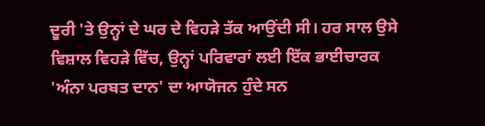ਦੂਰੀ 'ਤੇ ਉਨ੍ਹਾਂ ਦੇ ਘਰ ਦੇ ਵਿਹੜੇ ਤੱਕ ਆਉਂਦੀ ਸੀ। ਹਰ ਸਾਲ ਉਸੇ ਵਿਸ਼ਾਲ ਵਿਹੜੇ ਵਿੱਚ, ਉਨ੍ਹਾਂ ਪਰਿਵਾਰਾਂ ਲਈ ਇੱਕ ਭਾਈਚਾਰਕ 'ਅੰਨਾ ਪਰਬਤ ਦਾਨ' ਦਾ ਆਯੋਜਨ ਹੁੰਦੇ ਸਨ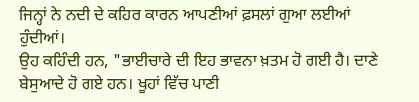ਜਿਨ੍ਹਾਂ ਨੇ ਨਦੀ ਦੇ ਕਹਿਰ ਕਾਰਨ ਆਪਣੀਆਂ ਫ਼ਸਲਾਂ ਗੁਆ ਲਈਆਂ ਹੁੰਦੀਆਂ।
ਉਹ ਕਹਿੰਦੀ ਹਨ, "ਭਾਈਚਾਰੇ ਦੀ ਇਹ ਭਾਵਨਾ ਖ਼ਤਮ ਹੋ ਗਈ ਹੈ। ਦਾਣੇ ਬੇਸੁਆਦੇ ਹੋ ਗਏ ਹਨ। ਖੂਹਾਂ ਵਿੱਚ ਪਾਣੀ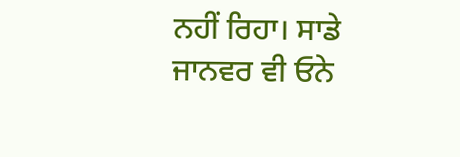ਨਹੀਂ ਰਿਹਾ। ਸਾਡੇ ਜਾਨਵਰ ਵੀ ਓਨੇ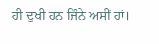ਹੀ ਦੁਖੀ ਹਨ ਜਿੰਨੇ ਅਸੀਂ ਹਾਂ।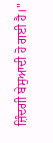ਜ਼ਿੰਦਗੀ ਬੇਸੁਆਦੀ ਹੋ ਗਈ ਹੈ।"